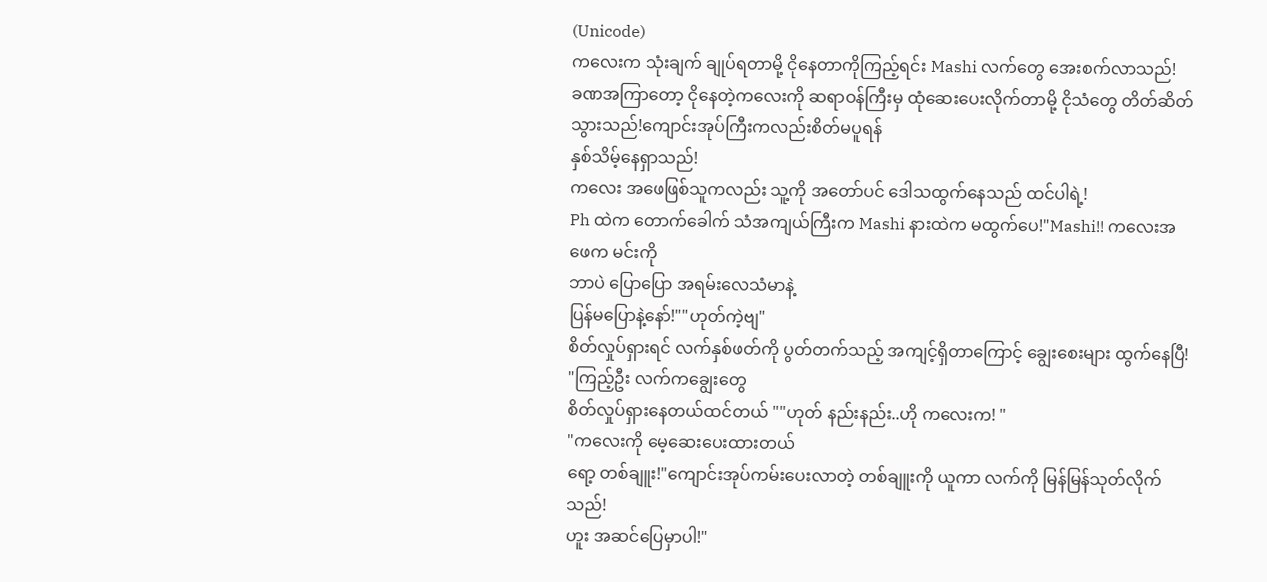(Unicode)
ကလေးက သုံးချက် ချုပ်ရတာမို့ ငိုနေတာကိုကြည့်ရင်း Mashi လက်တွေ အေးစက်လာသည်!
ခဏအကြာတော့ ငိုနေတဲ့ကလေးကို ဆရာဝန်ကြီးမှ ထုံဆေးပေးလိုက်တာမို့ ငိုသံတွေ တိတ်ဆိတ်သွားသည်!ကျောင်းအုပ်ကြီးကလည်းစိတ်မပူရန်
နှစ်သိမ့်နေရှာသည်!
ကလေး အဖေဖြစ်သူကလည်း သူ့ကို အတော်ပင် ဒေါသထွက်နေသည် ထင်ပါရဲ့!
Ph ထဲက တောက်ခေါက် သံအကျယ်ကြီးက Mashi နားထဲက မထွက်ပေ!"Mashi!! ကလေးအဖေက မင်းကို
ဘာပဲ ပြောပြော အရမ်းလေသံမာနဲ့
ပြန်မပြောနဲ့နော်!""ဟုတ်ကဲ့ဗျ"
စိတ်လှုပ်ရှားရင် လက်နှစ်ဖတ်ကို ပွတ်တက်သည့် အကျင့်ရှိတာကြောင့် ချွေးစေးများ ထွက်နေပြီ!
"ကြည့်ဦး လက်ကချွေးတွေ
စိတ်လှုပ်ရှားနေတယ်ထင်တယ် ""ဟုတ် နည်းနည်း..ဟို ကလေးက! "
"ကလေးကို မေ့ဆေးပေးထားတယ်
ရော့ တစ်ချူး!"ကျောင်းအုပ်ကမ်းပေးလာတဲ့ တစ်ချူးကို ယူကာ လက်ကို မြန်မြန်သုတ်လိုက်သည်!
ဟူး အဆင်ပြေမှာပါ!"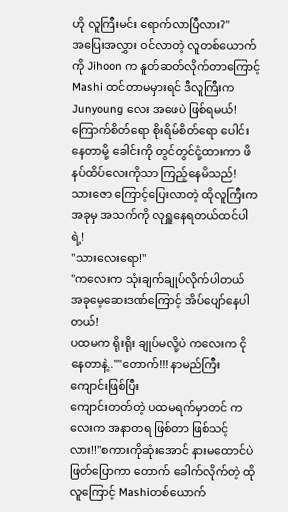ဟို လူကြီးမင်း ရောက်လာပြီလား?"
အပြေးအလွှား ဝင်လာတဲ့ လူတစ်ယောက်ကို Jihoon က နူတ်ဆတ်လိုက်တာကြောင့် Mashi ထင်တာမမှားရင် ဒီလူကြီးက Junyoung လေး အဖေပဲ ဖြစ်ရမယ်!
ကြောက်စိတ်ရော စိုးရိမ်စိတ်ရော ပေါင်းနေတာမို့ ခေါင်းကို တွင်တွင်ငုံ့ထားကာ ဖိနပ်ထိပ်လေးကိုသာ ကြည့်နေမိသည်!
သားဇော ကြောင့်ပြေးလာတဲ့ ထိုလူကြီးက အခုမှ အသက်ကို လုရှူနေရတယ်ထင်ပါရဲ့!
"သားလေးရော!"
"ကလေးက သုံးချက်ချုပ်လိုက်ပါတယ်
အခုမေ့ဆေးဒဏ်ကြောင့် အိပ်ပျော်နေပါတယ်!
ပထမက ရိုးရိုး ချုပ်မလို့ပဲ ကလေးက ငိုနေတာနဲ့..""တောက်!!! နာမည်ကြီး ကျောင်းဖြစ်ပြီး
ကျောင်းတတ်တဲ့ ပထမရက်မှာတင် ကလေးက အနာတရ ဖြစ်တာ ဖြစ်သင့်လား!!"စကားကိုဆုံးအောင် နားမထောင်ပဲ ဖြတ်ပြောကာ တောက် ခေါက်လိုက်တဲ့ ထိုလူကြောင့် Mashiတစ်ယောက်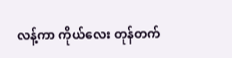လန့်ကာ ကိုယ်လေး တုန်တက်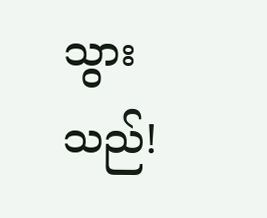သွားသည်!